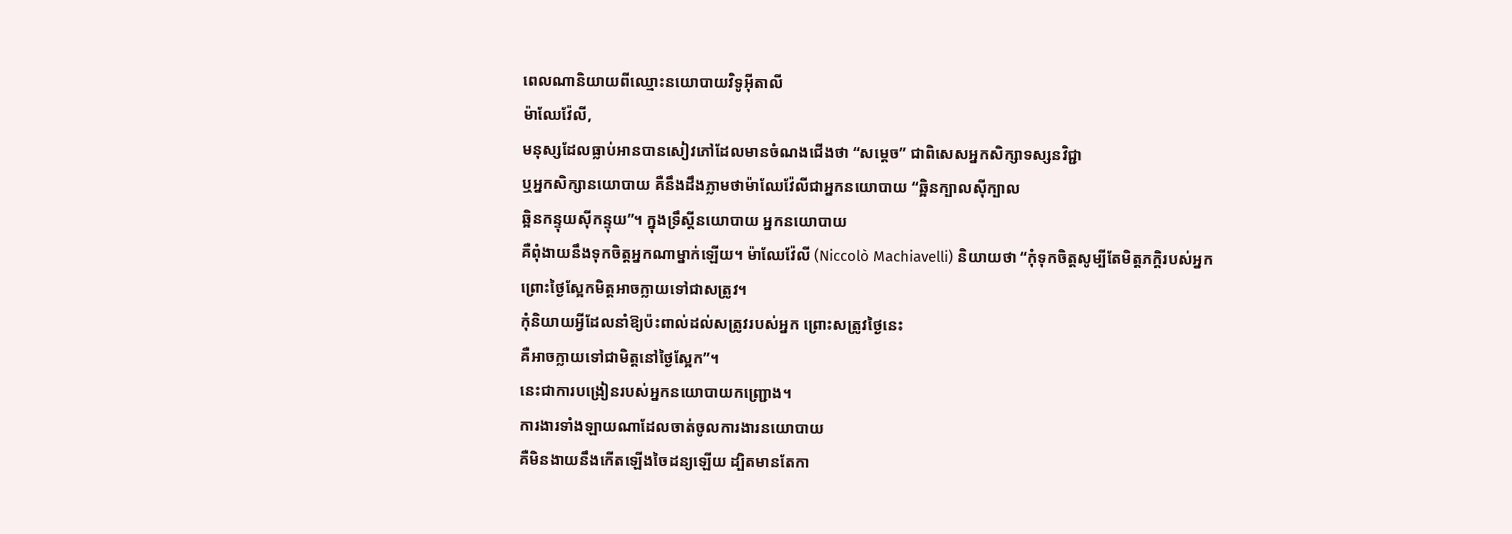ពេលណានិយាយពីឈ្មោះនយោបាយវិទូអ៊ីតាលី
ម៉ាឈែវ៉ែលី,
មនុស្សដែលធ្លាប់អានបានសៀវភៅដែលមានចំណងជើងថា “សម្តេច” ជាពិសេសអ្នកសិក្សាទស្សនវិជ្ជា
ឬអ្នកសិក្សានយោបាយ គឺនឹងដឹងភ្លាមថាម៉ាឈែវ៉ែលីជាអ្នកនយោបាយ “ឆ្អិនក្បាលស៊ីក្បាល
ឆ្អិនកន្ទុយស៊ីកន្ទុយ”។ ក្នុងទ្រឹស្តីនយោបាយ អ្នកនយោបាយ
គឺពុំងាយនឹងទុកចិត្តអ្នកណាម្នាក់ឡើយ។ ម៉ាឈែវ៉ែលី (Niccolò Machiavelli) និយាយថា “កុំទុកចិត្តសូម្បីតែមិត្តភក្តិរបស់អ្នក
ព្រោះថ្ងៃស្អែកមិត្តអាចក្លាយទៅជាសត្រូវ។
កុំនិយាយអ្វីដែលនាំឱ្យប៉ះពាល់ដល់សត្រូវរបស់អ្នក ព្រោះសត្រូវថ្ងៃនេះ
គឺអាចក្លាយទៅជាមិត្តនៅថ្ងៃស្អែក”។
នេះជាការបង្រៀនរបស់អ្នកនយោបាយកញ្ជ្រោង។
ការងារទាំងឡាយណាដែលចាត់ចូលការងារនយោបាយ
គឺមិនងាយនឹងកើតឡើងចៃដន្យឡើយ ដ្បិតមានតែកា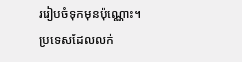ររៀបចំទុកមុនប៉ុណ្ណោះ។
ប្រទេសដែលលក់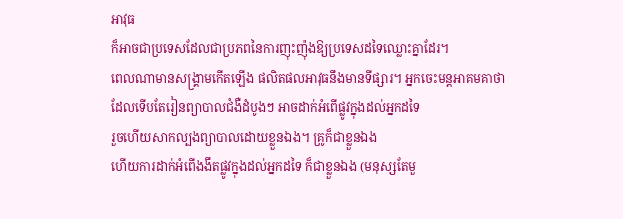អាវុធ
ក៏អាចជាប្រទេសដែលជាប្រភពនៃការញុះញ៉ុងឱ្យប្រទេសដទៃឈ្លោះគ្នាដែរ។
ពេលណាមានសង្គ្រាមកើតឡើង ផលិតផលអាវុធនឹងមានទីផ្សារ។ អ្នកចេះមន្តអាគមគាថា
ដែលទើបតែរៀនព្យាបាលជំងឺដំបូងៗ អាចដាក់អំពើផ្លូវក្នុងដល់អ្នកដទៃ
រួចហើយសាកល្បងព្យាបាលដោយខ្លួនឯង។ គ្រូក៏ជាខ្លួនឯង
ហើយការដាក់អំពើងងឹតផ្លូវក្នុងដល់អ្នកដទៃ ក៏ជាខ្លួនឯង (មនុស្សតែមួ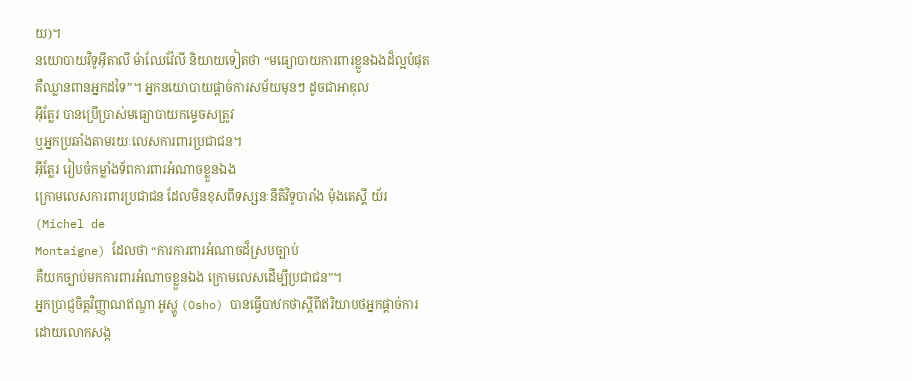យ)។
នយោបាយវិទូអ៊ីតាលី ម៉ាឈែវ៉ែលី និយាយទៀតថា “មធ្យោបាយការពារខ្លួនឯងដ៏ល្អបំផុត
គឺឈ្លានពានអ្នកដទៃ”។ អ្នកនយោបាយផ្តាច់ការសម័យមុនៗ ដូចជាអាឌុល
អ៊ីត្លែរ បានប្រើប្រាស់មធ្យោបាយកម្ទេចសត្រូវ
ឬអ្នកប្រឆាំងតាមរយៈលេសការពារប្រជាជន។
អ៊ីត្លែរ រៀបចំកម្លាំងទ័ពការពារអំណាចខ្លួនឯង
ក្រោមលេសការពារប្រជាជន ដែលមិនខុសពីទស្សនៈនីតិវិទូបារាំង ម៉ុងតេស្គី យ័រ
(Michel de
Montaigne) ដែលថា “ការការពារអំណាចដ៏ស្របច្បាប់
គឺយកច្បាប់មកការពារអំណាចខ្លួនឯង ក្រោមលេសដើម្បីប្រជាជន”។
អ្នកប្រាជ្ញចិត្តវិញ្ញាណឥណ្ឌា អូស្ហូ (Osho) បានធ្វើបាឋកថាស្តីពីឥរិយាបថអ្នកផ្តាច់ការ
ដោយលោកសង្ក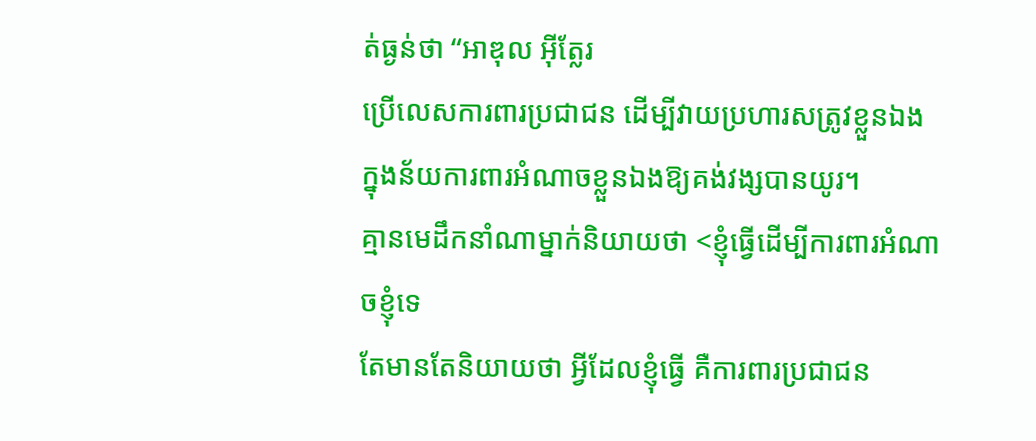ត់ធ្ងន់ថា “អាឌុល អ៊ីត្លែរ
ប្រើលេសការពារប្រជាជន ដើម្បីវាយប្រហារសត្រូវខ្លួនឯង
ក្នុងន័យការពារអំណាចខ្លួនឯងឱ្យគង់វង្សបានយូរ។
គ្មានមេដឹកនាំណាម្នាក់និយាយថា <ខ្ញុំធ្វើដើម្បីការពារអំណាចខ្ញុំទេ
តែមានតែនិយាយថា អ្វីដែលខ្ញុំធ្វើ គឺការពារប្រជាជន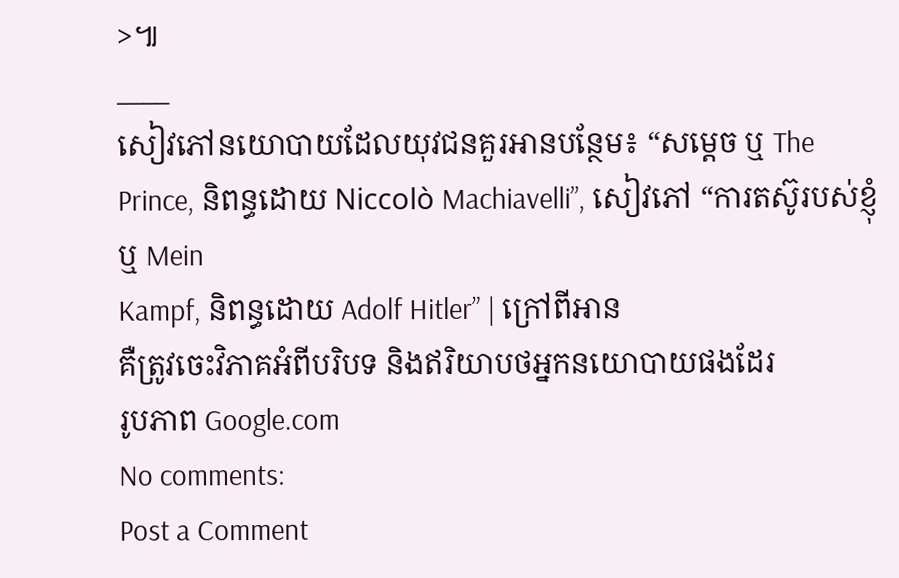>៕
____
សៀវភៅនយោបាយដែលយុវជនគួរអានបន្ថែម៖ “សម្តេច ឬ The Prince, និពន្ធដោយ Niccolò Machiavelli”, សៀវភៅ “ការតស៊ូរបស់ខ្ញុំ
ឬ Mein
Kampf, និពន្ធដោយ Adolf Hitler” | ក្រៅពីអាន
គឺត្រូវចេះវិភាគអំពីបរិបទ និងឥរិយាបថអ្នកនយោបាយផងដែរ
រូបភាព Google.com
No comments:
Post a Comment